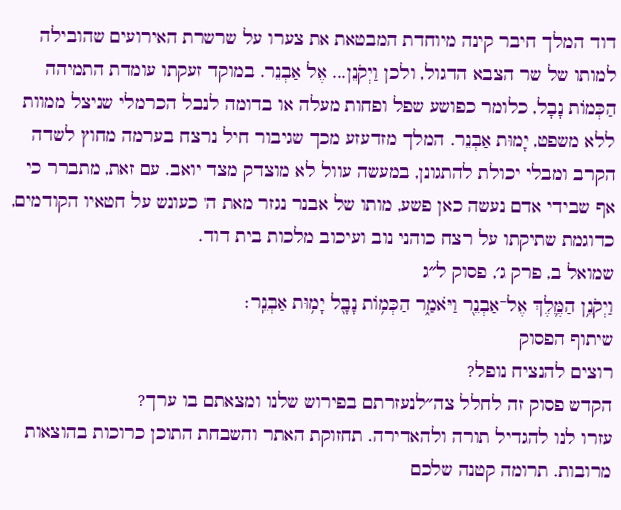דוד המלך חיבר קינה מיוחדת המבטאת את צערו על שרשרת האירועים שהובילה למותו של שר הצבא הדגול, ולכן וַיְקֹנֵן... אֶל אַבְנֵר. במוקד זעקתו עומדת התמיהה הַכְּמוֹת נָבָל, כלומר כפושע שפל ופחות מעלה או בדומה לנבל הכרמלי שניצל ממוות ללא משפט, יָמוּת אַבְנֵר. המלך מזדעזע מכך שגיבור חיל נרצח בערמה מחוץ לשדה הקרב ומבלי יכולת להתגונן, במעשה עוול לא מוצדק מצד יואב. עם זאת, מתברר כי אף שבידי אדם נעשה כאן פשע, מותו של אבנר נגזר מאת ה' כעונש על חטאיו הקודמים, כדוגמת שתיקתו על רצח כוהני נוב ועיכוב מלכות בית דוד.
שמואל ב, פרק ג׳, פסוק ל״ג
וַיְקֹנֵ֥ן הַמֶּ֛לֶךְ אֶל־אַבְנֵ֖ר וַיֹּאמַ֑ר הַכְּמ֥וֹת נָבָ֖ל יָמ֥וּת אַבְנֵֽר׃
שיתוף הפסוק
רוצים להנציח נופל?
הקדש פסוק זה לחלל צה״לנעזרתם בפירוש שלנו ומצאתם בו ערך?
עזרו לנו להגדיל תורה ולהאדירה. תחזוקת האתר והשבחת התוכן כרוכות בהוצאות מרובות. תרומה קטנה שלכם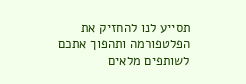תסייע לנו להחזיק את הפלטפורמה ותהפוך אתכם לשותפים מלאים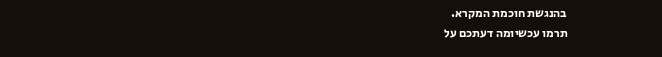בהנגשת חוכמת המקרא.
תרמו עכשיומה דעתכם על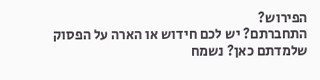הפירוש?
התחברתם? יש לכם חידוש או הארה על הפסוק שלמדתם כאן? נשמח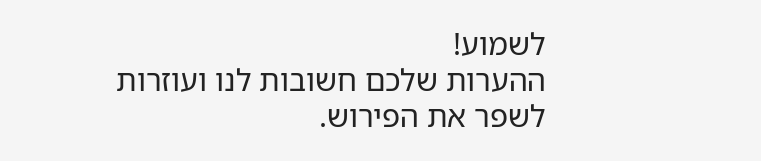לשמוע!
ההערות שלכם חשובות לנו ועוזרות לשפר את הפירוש.